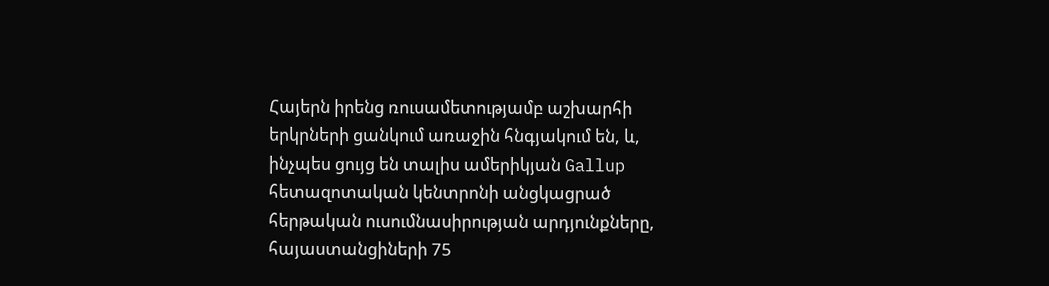Հայերն իրենց ռուսամետությամբ աշխարհի երկրների ցանկում առաջին հնգյակում են, և, ինչպես ցույց են տալիս ամերիկյան Gallup հետազոտական կենտրոնի անցկացրած հերթական ուսումնասիրության արդյունքները, հայաստանցիների 75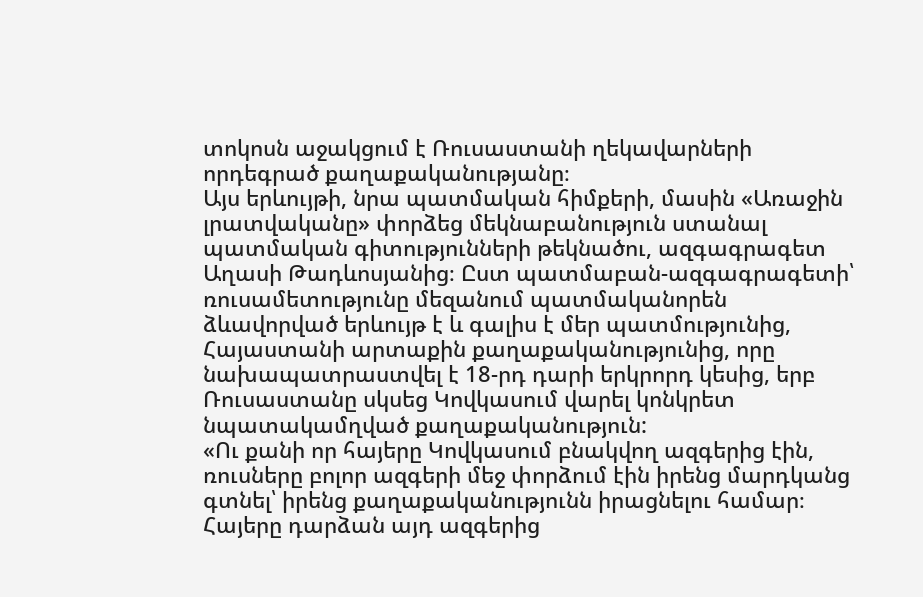տոկոսն աջակցում է Ռուսաստանի ղեկավարների որդեգրած քաղաքականությանը։
Այս երևույթի, նրա պատմական հիմքերի, մասին «Առաջին լրատվականը» փորձեց մեկնաբանություն ստանալ պատմական գիտությունների թեկնածու, ազգագրագետ Աղասի Թադևոսյանից։ Ըստ պատմաբան-ազգագրագետի՝ ռուսամետությունը մեզանում պատմականորեն ձևավորված երևույթ է և գալիս է մեր պատմությունից, Հայաստանի արտաքին քաղաքականությունից, որը նախապատրաստվել է 18-րդ դարի երկրորդ կեսից, երբ Ռուսաստանը սկսեց Կովկասում վարել կոնկրետ նպատակամղված քաղաքականություն:
«Ու քանի որ հայերը Կովկասում բնակվող ազգերից էին, ռուսները բոլոր ազգերի մեջ փորձում էին իրենց մարդկանց գտնել՝ իրենց քաղաքականությունն իրացնելու համար։ Հայերը դարձան այդ ազգերից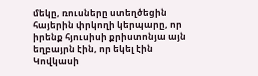մեկը, ռուսները ստեղծեցին հայերին փրկողի կերպարը, որ իրենք հյուսիսի քրիստոնյա այն եղբայրն էին, որ եկել էին Կովկասի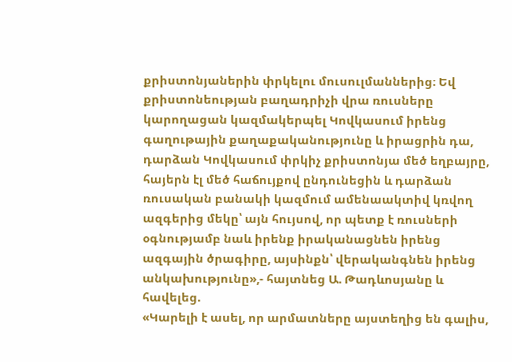քրիստոնյաներին փրկելու մուսուլմաններից։ Եվ քրիստոնեության բաղադրիչի վրա ռուսները կարողացան կազմակերպել Կովկասում իրենց գաղութային քաղաքականությունը և իրացրին դա, դարձան Կովկասում փրկիչ քրիստոնյա մեծ եղբայրը, հայերն էլ մեծ հաճույքով ընդունեցին և դարձան ռուսական բանակի կազմում ամենաակտիվ կռվող ազգերից մեկը՝ այն հույսով, որ պետք է ռուսների օգնությամբ նաև իրենք իրականացնեն իրենց ազգային ծրագիրը, այսինքն՝ վերականգնեն իրենց անկախությունը»,- հայտնեց Ա. Թադևոսյանը և հավելեց.
«Կարելի է ասել, որ արմատները այստեղից են գալիս,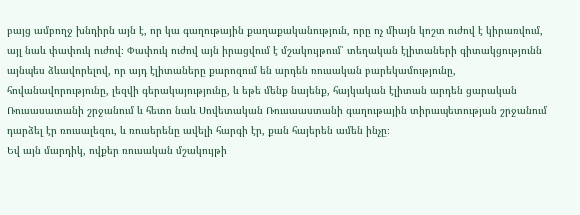բայց ամբողջ խնդիրն այն է, որ կա գաղութային քաղաքականություն, որը ոչ միայն կոշտ ուժով է կիրառվում, այլ նաև փափուկ ուժով։ Փափուկ ուժով այն իրացվում է մշակույթում՝ տեղական էլիտաների գիտակցությունն այնպես ձևավորելով, որ այդ էլիտաները քարոզում են արդեն ռուսական բարեկամությունը, հովանավորությունը, լեզվի գերակայությունը, և եթե մենք նայենք, հայկական էլիտան արդեն ցարական Ռուսասատանի շրջանում և հետո նաև Սովետական Ռուսաաստանի գաղութային տիրապետության շրջանում դարձել էր ռուսալեզու, և ռուսերենը ավելի հարգի էր, քան հայերեն ամեն ինչը։
Եվ այն մարդիկ, ովքեր ռուսական մշակույթի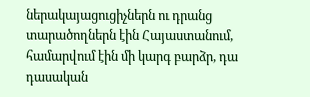ներակայացուցիչներն ու դրանց տարածողներն էին Հայաստանում, համարվում էին մի կարգ բարձր, դա դասական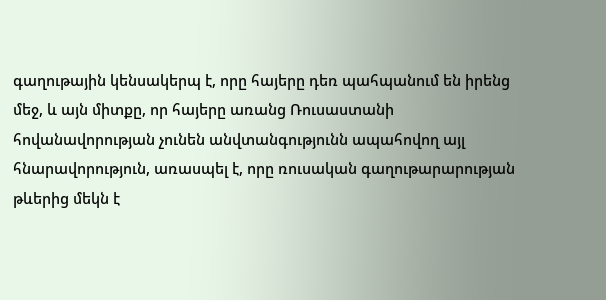գաղութային կենսակերպ է, որը հայերը դեռ պահպանում են իրենց մեջ, և այն միտքը, որ հայերը առանց Ռուսաստանի հովանավորության չունեն անվտանգությունն ապահովող այլ հնարավորություն, առասպել է, որը ռուսական գաղութարարության թևերից մեկն է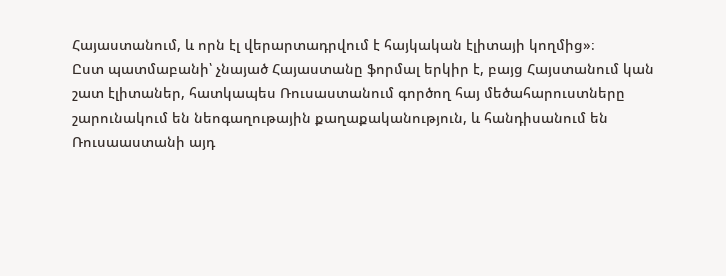Հայաստանում, և որն էլ վերարտադրվում է հայկական էլիտայի կողմից»։
Ըստ պատմաբանի՝ չնայած Հայաստանը ֆորմալ երկիր է, բայց Հայստանում կան շատ էլիտաներ, հատկապես Ռուսաստանում գործող հայ մեծահարուստները շարունակում են նեոգաղութային քաղաքականություն, և հանդիսանում են Ռուսաաստանի այդ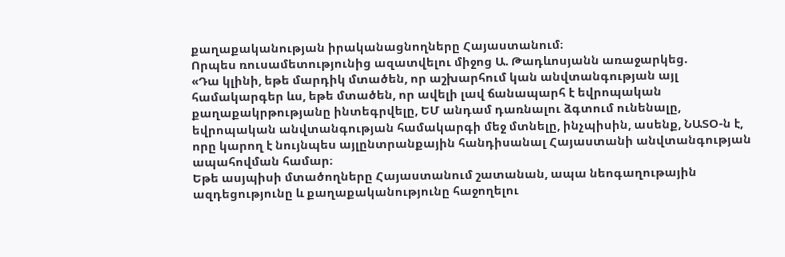քաղաքականության իրականացնողները Հայաստանում։
Որպես ռուսամետությունից ազատվելու միջոց Ա. Թադևոսյանն առաջարկեց.
«Դա կլինի, եթե մարդիկ մտածեն, որ աշխարհում կան անվտանգության այլ համակարգեր ևս, եթե մտածեն, որ ավելի լավ ճանապարհ է եվրոպական քաղաքակրթությանը ինտեգրվելը, ԵՄ անդամ դառնալու ձգտում ունենալը, եվրոպական անվտանգության համակարգի մեջ մտնելը, ինչպիսին, ասենք, ՆԱՏՕ-ն է, որը կարող է նույնպես այլընտրանքային հանդիսանալ Հայաստանի անվտանգության ապահովման համար։
Եթե ասյպիսի մտածողները Հայաստանում շատանան, ապա նեոգաղութային ազդեցությունը և քաղաքականությունը հաջողելու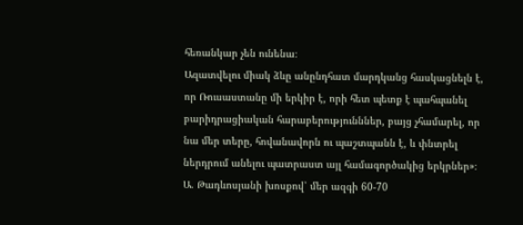հեռանկար չեն ունենա։
Ազատվելու միակ ձևը անընդհատ մարդկանց հասկացնելն է, որ Ռուսաստանը մի երկիր է, որի հետ պետք է պահպանել բարիդրացիական հարաբերությունններ, բայց չհամարել, որ նա մեր տերը, հովանավորն ու պաշտպանն է, և փնտրել ներդրում անելու պատրաստ այլ համագործակից երկրներ»։
Ա. Թադևոսյանի խոսքով՝ մեր ազգի 60-70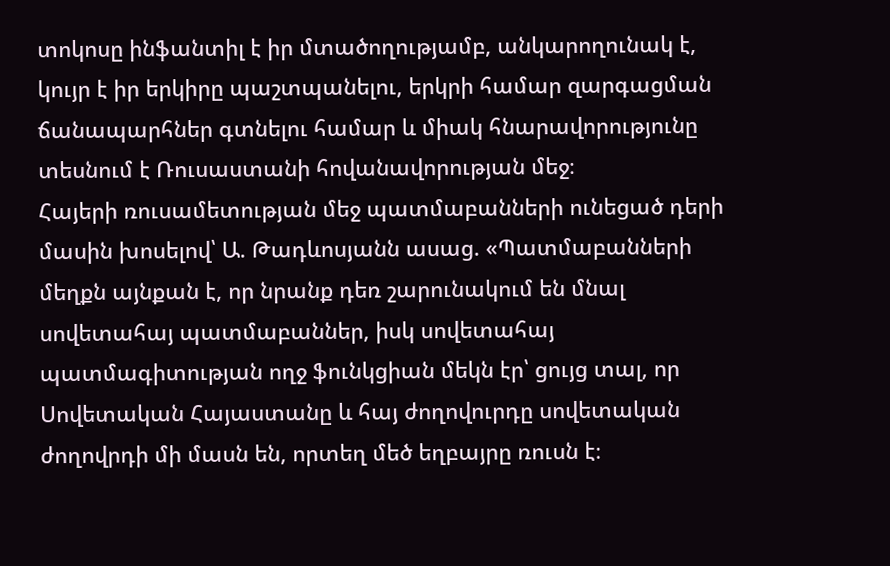տոկոսը ինֆանտիլ է իր մտածողությամբ, անկարողունակ է, կույր է իր երկիրը պաշտպանելու, երկրի համար զարգացման ճանապարհներ գտնելու համար և միակ հնարավորությունը տեսնում է Ռուսաստանի հովանավորության մեջ։
Հայերի ռուսամետության մեջ պատմաբանների ունեցած դերի մասին խոսելով՝ Ա. Թադևոսյանն ասաց. «Պատմաբանների մեղքն այնքան է, որ նրանք դեռ շարունակում են մնալ սովետահայ պատմաբաններ, իսկ սովետահայ պատմագիտության ողջ ֆունկցիան մեկն էր՝ ցույց տալ, որ Սովետական Հայաստանը և հայ ժողովուրդը սովետական ժողովրդի մի մասն են, որտեղ մեծ եղբայրը ռուսն է։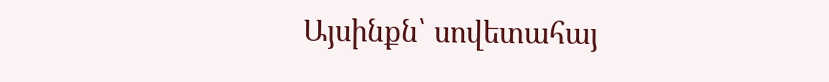Այսինքն՝ սովետահայ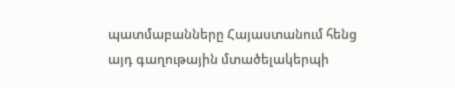պատմաբանները Հայաստանում հենց այդ գաղութային մտածելակերպի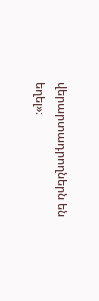վերարտադրողներն են եղել»։